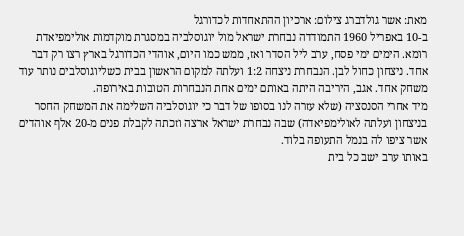מאת: אשר גולדברג צילום: ארכיון ההתאחדות לכדורגל
ב-10 באפריל 1960 התמודדה נבחרת ישראל מול יוגוסלביה במסגרת מוקדמות אולימפיאדת רומא. הימים ימי פסח, ערב ליל הסדר ואז, ממש כמו היום, אוהדי הכדורגל בארץ רצו רק דבר אחד. ניצחון כחול לבן. הנבחרת ניצחה 1:2 ועלתה למקום הראשון בבית כשליוגוסלבים נותר עוד משחק אחד. אגב, היריבה היתה באותם ימים אחת הנבחרות הטובות באירופה.
מיד אחרי הסנסציה (שלא עזרה לנו בסופו של דבר כי יוגוסלביה השלימה את המשחק החסר בניצחון ועלתה לאולימפיאדה) שבה נבחרת ישראל ארצה וזכתה לקבלת פנים מ-20 אלף אוהדים אשר ציפו לה בנמל התעופה בלוד.
באותו ערב ישב כל בית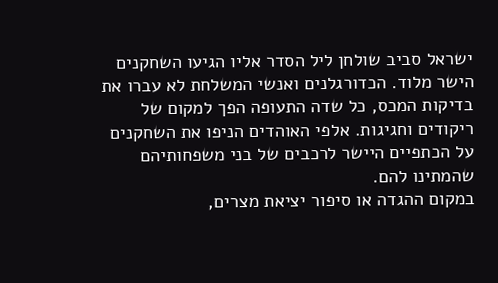ישראל סביב שולחן ליל הסדר אליו הגיעו השחקנים הישר מלוד. הכדורגלנים ואנשי המשלחת לא עברו את בדיקות המכס, כל שדה התעופה הפך למקום של ריקודים וחגיגות. אלפי האוהדים הניפו את השחקנים על הכתפיים היישר לרכבים של בני משפחותיהם שהמתינו להם.
במקום ההגדה או סיפור יציאת מצרים,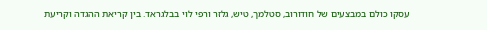עסקו כולם במבצעים של חודורוב, סטלמך, טיש, גלזר ורפי לוי בבלגראד. בין קריאת ההגדה וקריעת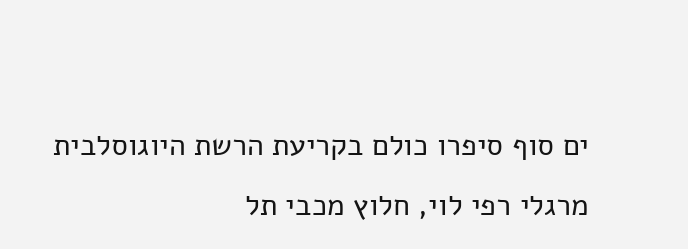ים סוף סיפרו כולם בקריעת הרשת היוגוסלבית מרגלי רפי לוי, חלוץ מכבי תל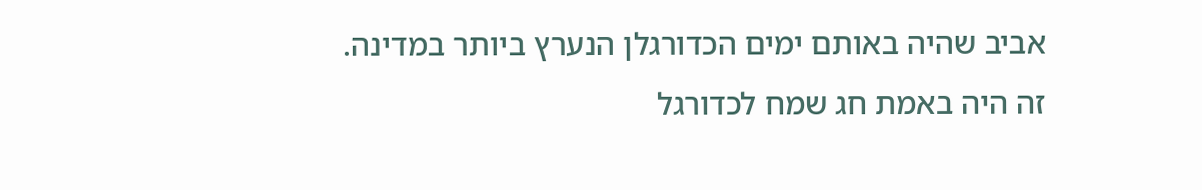אביב שהיה באותם ימים הכדורגלן הנערץ ביותר במדינה.
זה היה באמת חג שמח לכדורגל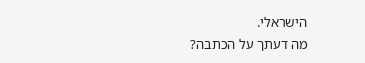הישראלי.
מה דעתך על הכתבה?